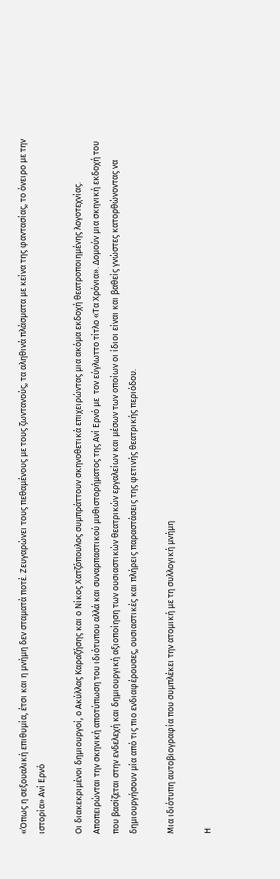«Όπως η σεξουαλική επιθυμία, έτσι και η μνήμη δεν σταματά ποτέ. Ζευγαρώνει τους πεθαμένους με τους ζωντανούς, τα αληθινά πλάσματα με κείνα της φαντασίας, το όνειρο με την ιστορία» Ανί Ερνό

Οι διακεκριμένοι δημιουργοί, ο Ακύλλας Καραζήσης και ο Νίκος Χατζόπουλος συμπράττουν σκηνοθετικά επιχειρώντας μια ακόμα εκδοχή θεατροποιημένης λογοτεχνίας. Αποπειρώνται την σκηνική αποτύπωση του ιδιότυπου αλλά και συναρπαστικού μυθιστορήματος της Ανί Ερνό με  τον εύγλωττο τίτλο «Τα Χρόνια». Δομούν μια σκηνική εκδοχή του που βασίζεται στην ενδελεχή και δημιουργική αξιοποίηση των ουσιαστικών θεατρικών εργαλείων και μέσων των οποίων οι ίδιοι είναι και βαθείς γνώστες κατορθώνοντας να δημιουργήσουν μία από τις πιο ενδιαφέρουσες, ουσιαστικές και πλήρεις παραστάσεις της φετινής θεατρικής περιόδου.

Μια ιδιότυπη αυτοβιογραφία που συμπλέκει την ατομική με τη συλλογική μνήμη

Η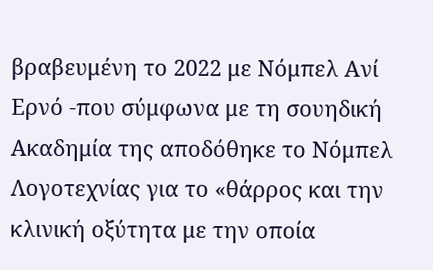βραβευμένη το 2022 με Νόμπελ Ανί Ερνό -που σύμφωνα με τη σουηδική Ακαδημία της αποδόθηκε το Νόμπελ Λογοτεχνίας για το «θάρρος και την κλινική οξύτητα με την οποία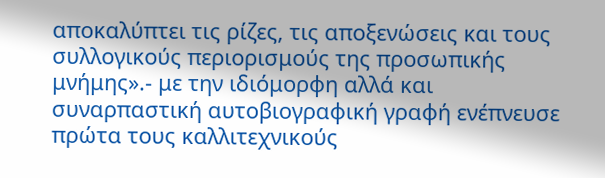αποκαλύπτει τις ρίζες, τις αποξενώσεις και τους συλλογικούς περιορισμούς της προσωπικής μνήμης».- με την ιδιόμορφη αλλά και συναρπαστική αυτοβιογραφική γραφή ενέπνευσε πρώτα τους καλλιτεχνικούς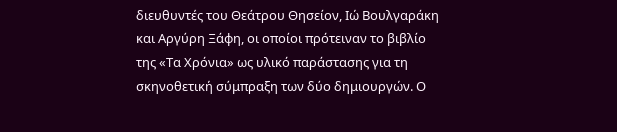διευθυντές του Θεάτρου Θησείον, Ιώ Βουλγαράκη και Αργύρη Ξάφη, οι οποίοι πρότειναν το βιβλίο της «Τα Χρόνια» ως υλικό παράστασης για τη σκηνοθετική σύμπραξη των δύο δημιουργών. Ο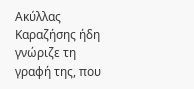Ακύλλας Καραζήσης ήδη γνώριζε τη γραφή της, που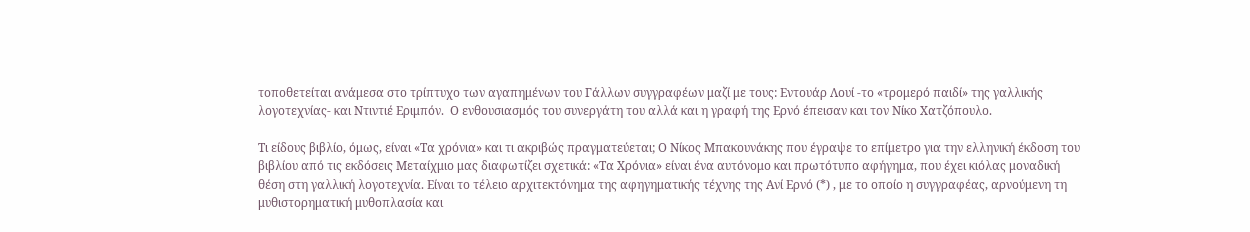τοποθετείται ανάμεσα στο τρίπτυχο των αγαπημένων του Γάλλων συγγραφέων μαζί με τους: Εντουάρ Λουί -το «τρομερό παιδί» της γαλλικής λογοτεχνίας- και Ντιντιέ Εριμπόν.  Ο ενθουσιασμός του συνεργάτη του αλλά και η γραφή της Ερνό έπεισαν και τον Νίκο Χατζόπουλο.

Τι είδους βιβλίο, όμως, είναι «Τα χρόνια» και τι ακριβώς πραγματεύεται; Ο Νίκος Μπακουνάκης που έγραψε το επίμετρο για την ελληνική έκδοση του βιβλίου από τις εκδόσεις Μεταίχμιο μας διαφωτίζει σχετικά: «Τα Χρόνια» είναι ένα αυτόνομο και πρωτότυπο αφήγημα, που έχει κιόλας μοναδική θέση στη γαλλική λογοτεχνία. Είναι το τέλειο αρχιτεκτόνημα της αφηγηματικής τέχνης της Ανί Ερνό (*) , με το οποίο η συγγραφέας, αρνούμενη τη μυθιστορηματική μυθοπλασία και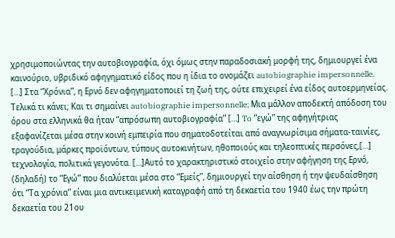χρησιμοποιώντας την αυτοβιογραφία, όχι όμως στην παραδοσιακή μορφή της, δημιουργεί ένα καινούριο, υβριδικό αφηγηματικό είδος που η ίδια το ονομάζει autobiographie impersonnelle. […] Στα “Χρόνια”, η Ερνό δεν αφηγηματοποιεί τη ζωή της, ούτε επιχειρεί ένα είδος αυτοερμηνείας. Τελικά τι κάνει; Και τι σημαίνει autobiographie impersonnelle; Μια μάλλον αποδεκτή απόδοση του όρου στα ελληνικά θα ήταν “απρόσωπη αυτοβιογραφία” […] To “εγώ” της αφηγήτριας εξαφανίζεται μέσα στην κοινή εμπειρία που σηματοδοτείται από αναγνωρίσιμα σήματα-ταινίες, τραγούδια, μάρκες προϊόντων, τύπους αυτοκινήτων, ηθοποιούς και τηλεοπτικές περσόνες,[…] τεχνολογία, πολιτικά γεγονότα. […]Αυτό το χαρακτηριστικό στοιχείο στην αφήγηση της Ερνό, (δηλαδή) το “Εγώ” που διαλύεται μέσα στο “Εμείς”, δημιουργεί την αίσθηση ή την ψευδαίσθηση ότι “Τα χρόνια” είναι μια αντικειμενική καταγραφή από τη δεκαετία του 1940 έως την πρώτη δεκαετία του 21ου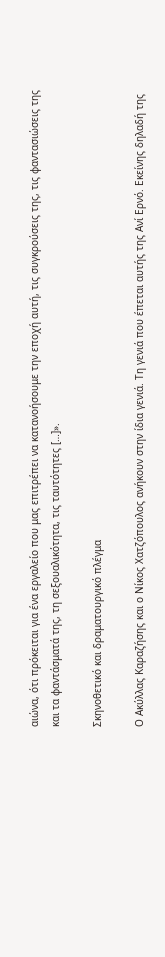αιώνα, ότι πρόκειται για ένα εργαλείο που μας επιτρέπει να κατανοήσουμε την εποχή αυτή, τις συγκρούσεις της, τις φαντασιώσεις της και τα φαντάσματά της, τη σεξουαλικότητα, τις ταυτότητες […]».

Σκηνοθετικό και δραματουργικό πλέγμα

Ο Ακύλλας Καραζήσης και ο Νίκος Χατζόπουλος ανήκουν στην ίδια γενιά. Τη γενιά που έπεται αυτής της Ανί Ερνό. Εκείνης δηλαδή της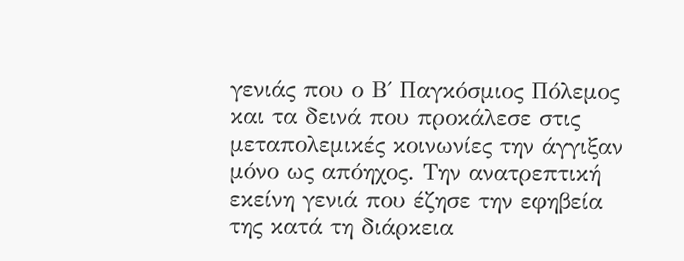γενιάς που ο Β΄ Παγκόσμιος Πόλεμος και τα δεινά που προκάλεσε στις μεταπολεμικές κοινωνίες την άγγιξαν μόνο ως απόηχος. Την ανατρεπτική εκείνη γενιά που έζησε την εφηβεία της κατά τη διάρκεια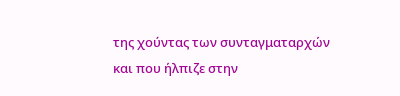της χούντας των συνταγματαρχών και που ήλπιζε στην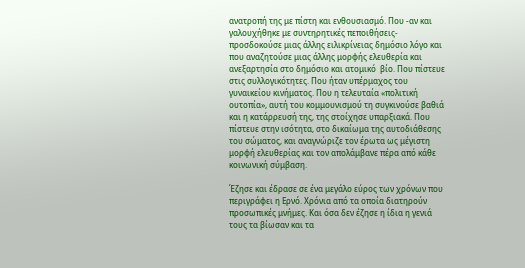ανατροπή της με πίστη και ενθουσιασμό. Που -αν και γαλουχήθηκε με συντηρητικές πεποιθήσεις- προσδοκούσε μιας άλλης ειλικρίνειας δημόσιο λόγο και που αναζητούσε μιας άλλης μορφής ελευθερία και ανεξαρτησία στο δημόσιο και ατομικό  βίο. Που πίστευε στις συλλογικότητες. Που ήταν υπέρμαχος του γυναικείου κινήματος. Που η τελευταία «πολιτική ουτοπία», αυτή του κομμουνισμού τη συγκινούσε βαθιά και η κατάρρευσή της, της στοίχησε υπαρξιακά. Που πίστευε στην ισότητα, στο δικαίωμα της αυτοδιάθεσης του σώματος, και αναγνώριζε τον έρωτα ως μέγιστη μορφή ελευθερίας και τον απολάμβανε πέρα από κάθε κοινωνική σύμβαση.

Έζησε και έδρασε σε ένα μεγάλο εύρος των χρόνων που περιγράφει η Ερνό. Χρόνια από τα οποία διατηρούν προσωπικές μνήμες. Και όσα δεν έζησε η ίδια η γενιά τους τα βίωσαν και τα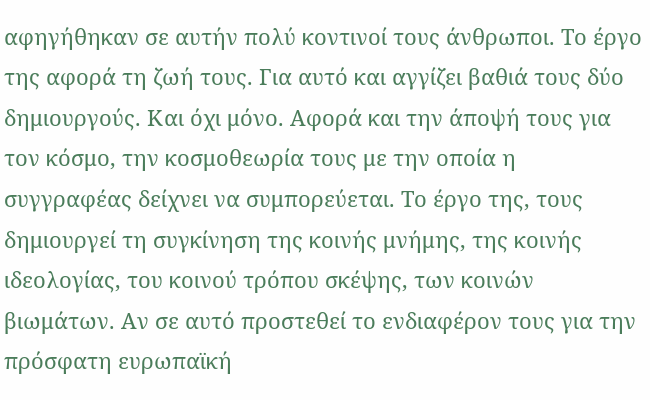αφηγήθηκαν σε αυτήν πολύ κοντινοί τους άνθρωποι. Το έργο της αφορά τη ζωή τους. Για αυτό και αγγίζει βαθιά τους δύο δημιουργούς. Και όχι μόνο. Αφορά και την άποψή τους για τον κόσμο, την κοσμοθεωρία τους με την οποία η συγγραφέας δείχνει να συμπορεύεται. Το έργο της, τους δημιουργεί τη συγκίνηση της κοινής μνήμης, της κοινής ιδεολογίας, του κοινού τρόπου σκέψης, των κοινών βιωμάτων. Αν σε αυτό προστεθεί το ενδιαφέρον τους για την πρόσφατη ευρωπαϊκή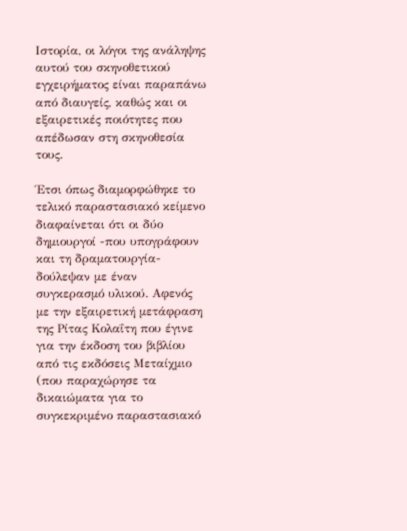Ιστορία, οι λόγοι της ανάληψης αυτού του σκηνοθετικού εγχειρήματος είναι παραπάνω από διαυγείς, καθώς και οι εξαιρετικές ποιότητες που απέδωσαν στη σκηνοθεσία τους.

Έτσι όπως διαμορφώθηκε το τελικό παραστασιακό κείμενο διαφαίνεται ότι οι δύο δημιουργοί -που υπογράφουν και τη δραματουργία- δούλεψαν με έναν συγκερασμό υλικού. Αφενός με την εξαιρετική μετάφραση της Ρίτας Κολαΐτη που έγινε για την έκδοση του βιβλίου από τις εκδόσεις Μεταίχμιο (που παραχώρησε τα δικαιώματα για το συγκεκριμένο παραστασιακό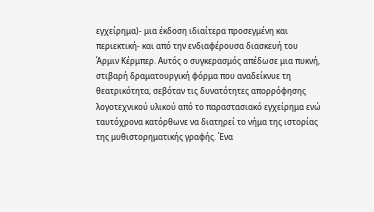εγχείρημα)- μια έκδοση ιδιαίτερα προσεγμένη και περιεκτική- και από την ενδιαφέρουσα διασκευή του Άρμιν Κέρμπερ. Αυτός ο συγκερασμός απέδωσε μια πυκνή, στιβαρή δραματουργική φόρμα που αναδείκνυε τη θεατρικότητα, σεβόταν τις δυνατότητες απορρόφησης λογοτεχνικού υλικού από το παραστασιακό εγχείρημα ενώ ταυτόχρονα κατόρθωνε να διατηρεί το νήμα της ιστορίας της μυθιστορηματικής γραφής. Ένα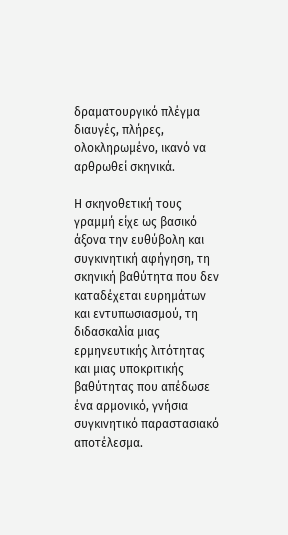δραματουργικό πλέγμα διαυγές, πλήρες, ολοκληρωμένο, ικανό να αρθρωθεί σκηνικά.

Η σκηνοθετική τους γραμμή είχε ως βασικό άξονα την ευθύβολη και συγκινητική αφήγηση, τη σκηνική βαθύτητα που δεν καταδέχεται ευρημάτων και εντυπωσιασμού, τη διδασκαλία μιας ερμηνευτικής λιτότητας και μιας υποκριτικής βαθύτητας που απέδωσε ένα αρμονικό, γνήσια συγκινητικό παραστασιακό αποτέλεσμα.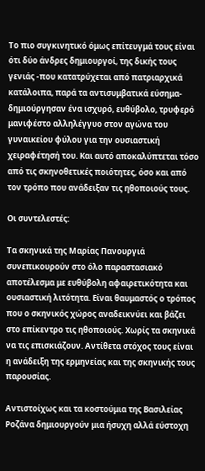Το πιο συγκινητικό όμως επίτευγμά τους είναι ότι δύο άνδρες δημιουργοί, της δικής τους γενιάς -που κατατρύχεται από πατριαρχικά κατάλοιπα, παρά τα αντισυμβατικά εύσημα- δημιούργησαν ένα ισχυρό, ευθύβολο, τρυφερό μανιφέστο αλληλέγγυο στον αγώνα του γυναικείου φύλου για την ουσιαστική χειραφέτησή του. Και αυτό αποκαλύπτεται τόσο από τις σκηνοθετικές ποιότητες, όσο και από τον τρόπο που ανάδειξαν τις ηθοποιούς τους.

Οι συντελεστές:

Τα σκηνικά της Μαρίας Πανουργιά συνεπικουρούν στο όλο παραστασιακό αποτέλεσμα με ευθύβολη αφαιρετικότητα και ουσιαστική λιτότητα. Είναι θαυμαστός ο τρόπος που ο σκηνικός χώρος αναδεικνύει και βάζει στο επίκεντρο τις ηθοποιούς. Χωρίς τα σκηνικά να τις επισκιάζουν. Αντίθετα στόχος τους είναι η ανάδειξη της ερμηνείας και της σκηνικής τους παρουσίας.

Αντιστοίχως και τα κοστούμια της Βασιλείας Ροζάνα δημιουργούν μια ήσυχη αλλά εύστοχη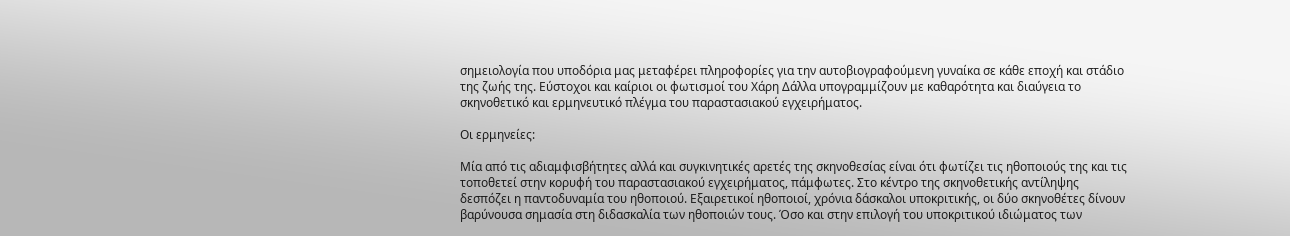σημειολογία που υποδόρια μας μεταφέρει πληροφορίες για την αυτοβιογραφούμενη γυναίκα σε κάθε εποχή και στάδιο της ζωής της. Εύστοχοι και καίριοι οι φωτισμοί του Χάρη Δάλλα υπογραμμίζουν με καθαρότητα και διαύγεια το σκηνοθετικό και ερμηνευτικό πλέγμα του παραστασιακού εγχειρήματος.

Οι ερμηνείες:

Μία από τις αδιαμφισβήτητες αλλά και συγκινητικές αρετές της σκηνοθεσίας είναι ότι φωτίζει τις ηθοποιούς της και τις τοποθετεί στην κορυφή του παραστασιακού εγχειρήματος, πάμφωτες. Στο κέντρο της σκηνοθετικής αντίληψης δεσπόζει η παντοδυναμία του ηθοποιού. Εξαιρετικοί ηθοποιοί, χρόνια δάσκαλοι υποκριτικής, οι δύο σκηνοθέτες δίνουν βαρύνουσα σημασία στη διδασκαλία των ηθοποιών τους. Όσο και στην επιλογή του υποκριτικού ιδιώματος των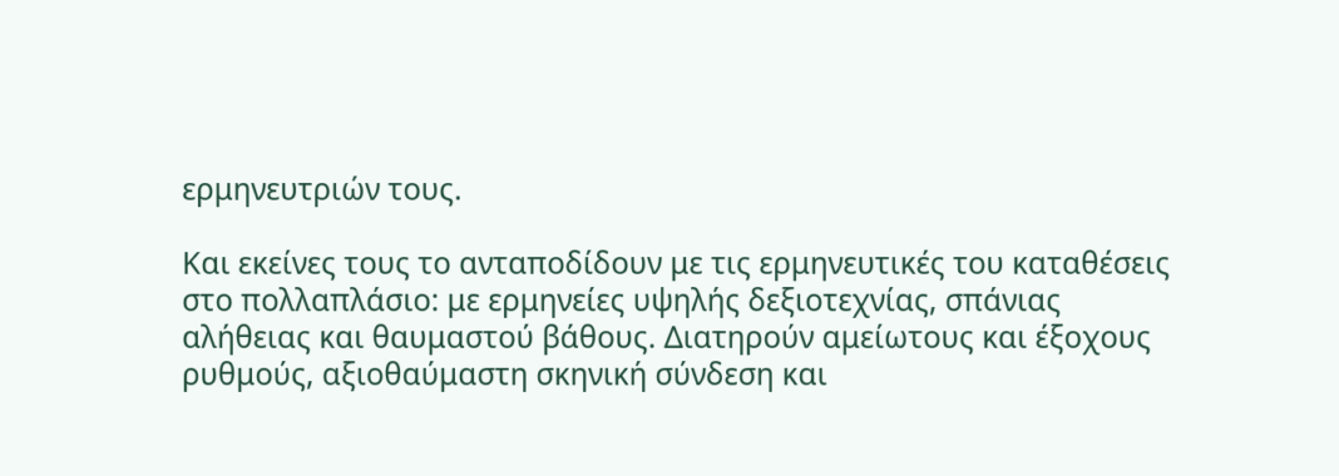ερμηνευτριών τους.

Και εκείνες τους το ανταποδίδουν με τις ερμηνευτικές του καταθέσεις στο πολλαπλάσιο: με ερμηνείες υψηλής δεξιοτεχνίας, σπάνιας αλήθειας και θαυμαστού βάθους. Διατηρούν αμείωτους και έξοχους ρυθμούς, αξιοθαύμαστη σκηνική σύνδεση και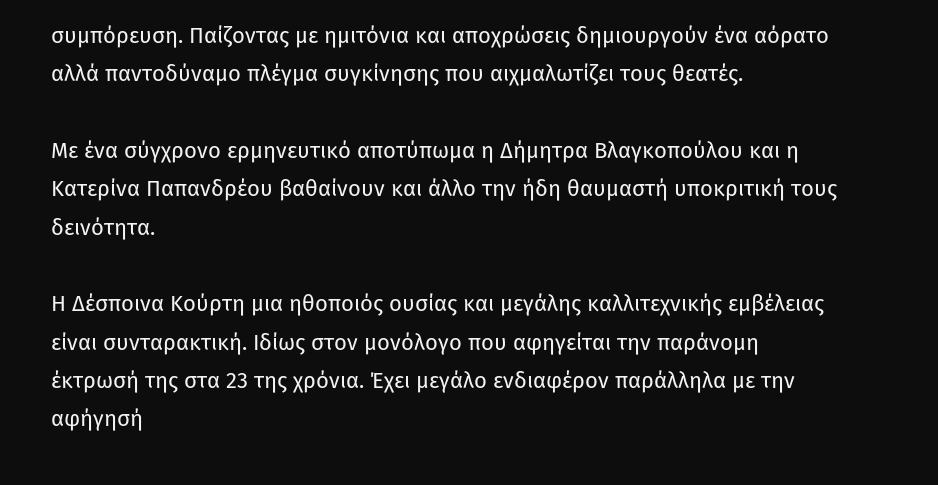συμπόρευση. Παίζοντας με ημιτόνια και αποχρώσεις δημιουργούν ένα αόρατο αλλά παντοδύναμο πλέγμα συγκίνησης που αιχμαλωτίζει τους θεατές.

Με ένα σύγχρονο ερμηνευτικό αποτύπωμα η Δήμητρα Βλαγκοπούλου και η Κατερίνα Παπανδρέου βαθαίνουν και άλλο την ήδη θαυμαστή υποκριτική τους δεινότητα.

Η Δέσποινα Κούρτη μια ηθοποιός ουσίας και μεγάλης καλλιτεχνικής εμβέλειας είναι συνταρακτική. Ιδίως στον μονόλογο που αφηγείται την παράνομη έκτρωσή της στα 23 της χρόνια. Έχει μεγάλο ενδιαφέρον παράλληλα με την αφήγησή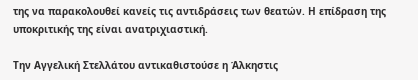της να παρακολουθεί κανείς τις αντιδράσεις των θεατών. Η επίδραση της υποκριτικής της είναι ανατριχιαστική.

Την Αγγελική Στελλάτου αντικαθιστούσε η Άλκηστις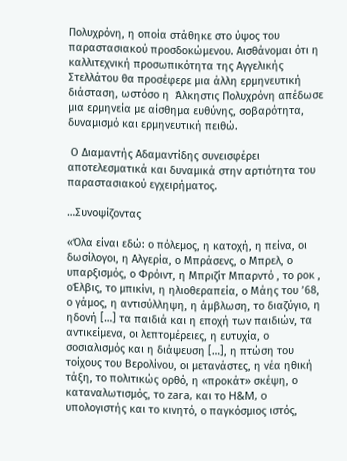Πολυχρόνη, η οποία στάθηκε στο ύψος του παραστασιακού προσδοκώμενου. Αισθάνομαι ότι η καλλιτεχνική προσωπικότητα της Αγγελικής Στελλάτου θα προσέφερε μια άλλη ερμηνευτική διάσταση, ωστόσο η  Άλκηστις Πολυχρόνη απέδωσε μια ερμηνεία με αίσθημα ευθύνης, σοβαρότητα, δυναμισμό και ερμηνευτική πειθώ.

 Ο Διαμαντής Αδαμαντίδης συνεισφέρει αποτελεσματικά και δυναμικά στην αρτιότητα του παραστασιακού εγχειρήματος.

…Συνοψίζοντας

«Όλα είναι εδώ: ο πόλεμος, η κατοχή, η πείνα, οι δωσίλογοι, η Αλγερία, ο Μπράσενς, ο Μπρελ, ο υπαρξισμός, ο Φρόιντ, η Μπριζίτ Μπαρντό , το ροκ , οΈλβις, το μπικίνι, η ηλιοθεραπεία, ο Μάης του ’68, ο γάμος, η αντισύλληψη, η άμβλωση, το διαζύγιο, η ηδονή […] τα παιδιά και η εποχή των παιδιών, τα αντικείμενα, οι λεπτομέρειες, η ευτυχία, ο σοσιαλισμός και η διάψευση […], η πτώση του τοίχους του Βερολίνου, οι μετανάστες, η νέα ηθική τάξη, το πολιτικώς ορθό, η «προκάτ» σκέψη, ο καταναλωτισμός, το zara, και το H&M, o υπολογιστής και το κινητό, ο παγκόσμιος ιστός,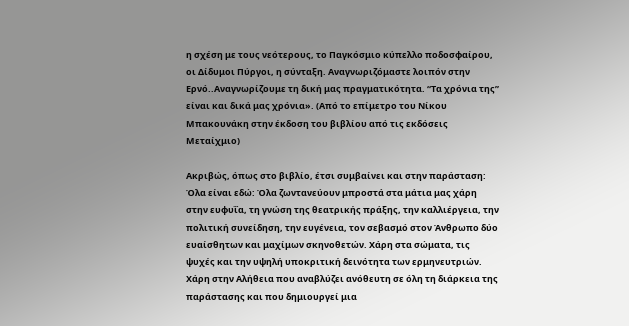η σχέση με τους νεότερους, το Παγκόσμιο κύπελλο ποδοσφαίρου, οι Δίδυμοι Πύργοι, η σύνταξη. Αναγνωριζόμαστε λοιπόν στην Ερνό..Αναγνωρίζουμε τη δική μας πραγματικότητα. “Τα χρόνια της” είναι και δικά μας χρόνια». (Από το επίμετρο του Νίκου Μπακουνάκη στην έκδοση του βιβλίου από τις εκδόσεις Μεταίχμιο)

Ακριβώς, όπως στο βιβλίο, έτσι συμβαίνει και στην παράσταση: Όλα είναι εδώ: Όλα ζωντανεύουν μπροστά στα μάτια μας χάρη στην ευφυΐα, τη γνώση της θεατρικής πράξης, την καλλιέργεια, την πολιτική συνείδηση, την ευγένεια, τον σεβασμό στον Άνθρωπο δύο ευαίσθητων και μαχίμων σκηνοθετών. Χάρη στα σώματα, τις ψυχές και την υψηλή υποκριτική δεινότητα των ερμηνευτριών. Χάρη στην Αλήθεια που αναβλύζει ανόθευτη σε όλη τη διάρκεια της παράστασης και που δημιουργεί μια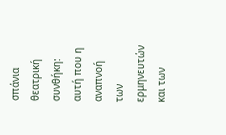σπάνια θεατρική συνθήκη: αυτή που η αναπνοή των ερμηνευτών και των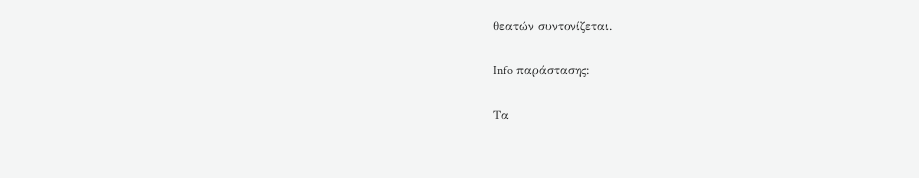θεατών συντονίζεται.

Info παράστασης:

Τα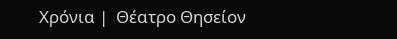Χρόνια |  Θέατρο Θησείον